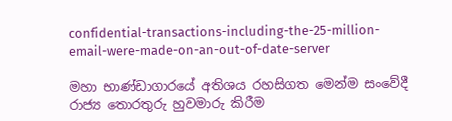confidential-transactions-including-the-25-million-email-were-made-on-an-out-of-date-server

මහා භාණ්ඩාගාරයේ අතිශය රහසිගත මෙන්ම සංවේදී රාජ්‍ය තොරතුරු හුවමාරු කිරීම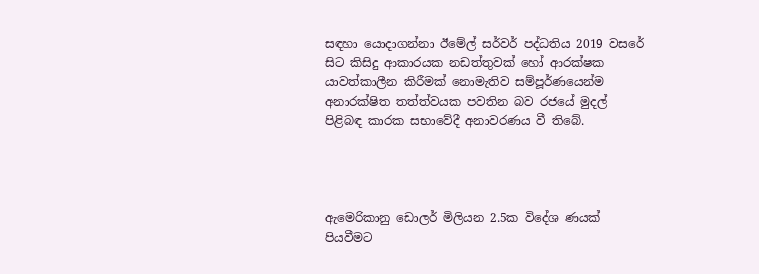සඳහා යොදාගන්නා ඊමේල් සර්වර් පද්ධතිය 2019 වසරේ සිට කිසිදු ආකාරයක නඩත්තුවක් හෝ ආරක්ෂක යාවත්කාලීන කිරීමක් නොමැතිව සම්පූර්ණයෙන්ම අනාරක්ෂිත තත්ත්වයක පවතින බව රජයේ මුදල් පිළිබඳ කාරක සභාවේදී අනාවරණය වී තිබේ.




ඇමෙරිකානු ඩොලර් මිලියන 2.5ක විදේශ ණයක් පියවීමට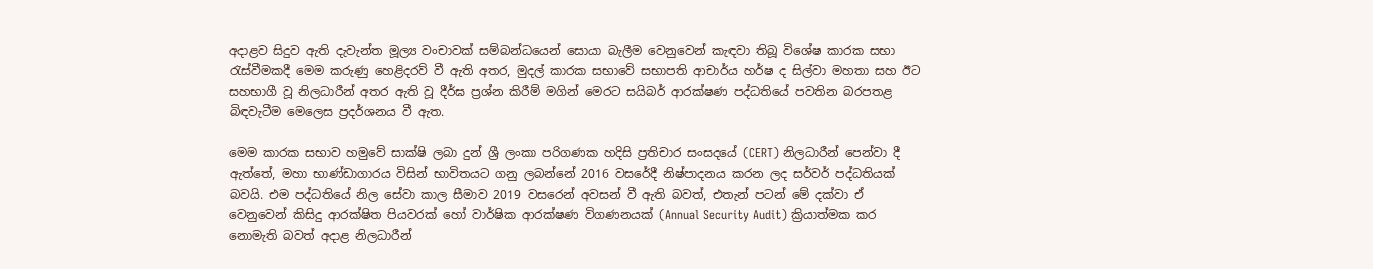අදාළව සිදුව ඇති දැවැන්ත මූල්‍ය වංචාවක් සම්බන්ධයෙන් සොයා බැලීම වෙනුවෙන් කැඳවා තිබූ විශේෂ කාරක සභා රැස්වීමකදී මෙම කරුණු හෙළිදරව් වී ඇති අතර, මුදල් කාරක සභාවේ සභාපති ආචාර්ය හර්ෂ ද සිල්වා මහතා සහ ඊට සහභාගී වූ නිලධාරීන් අතර ඇති වූ දීර්ඝ ප්‍රශ්න කිරීම් මගින් මෙරට සයිබර් ආරක්ෂණ පද්ධතියේ පවතින බරපතළ බිඳවැටීම මෙලෙස ප්‍රදර්ශනය වී ඇත.

මෙම කාරක සභාව හමුවේ සාක්ෂි ලබා දුන් ශ්‍රී ලංකා පරිගණක හදිසි ප්‍රතිචාර සංසදයේ (CERT) නිලධාරීන් පෙන්වා දී ඇත්තේ, මහා භාණ්ඩාගාරය විසින් භාවිතයට ගනු ලබන්නේ 2016 වසරේදී නිෂ්පාදනය කරන ලද සර්වර් පද්ධතියක් බවයි. එම පද්ධතියේ නිල සේවා කාල සීමාව 2019 වසරෙන් අවසන් වී ඇති බවත්, එතැන් පටන් මේ දක්වා ඒ වෙනුවෙන් කිසිදු ආරක්ෂිත පියවරක් හෝ වාර්ෂික ආරක්ෂණ විගණනයක් (Annual Security Audit) ක්‍රියාත්මක කර නොමැති බවත් අදාළ නිලධාරීන්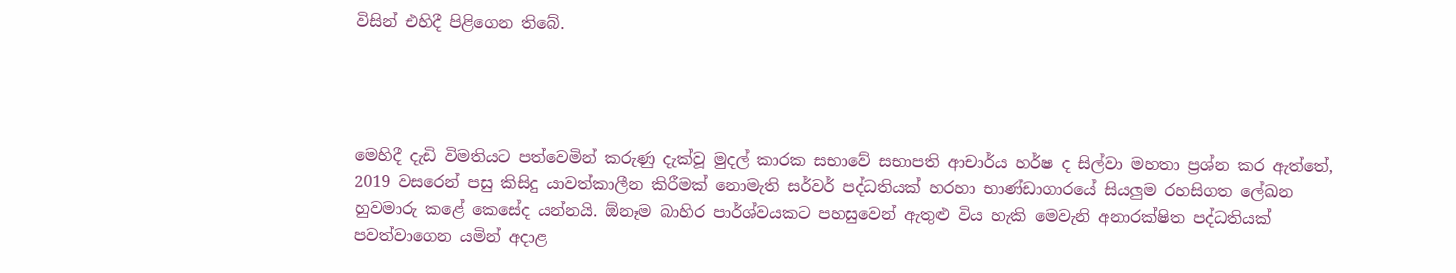විසින් එහිදී පිළිගෙන තිබේ.




මෙහිදී දැඩි විමතියට පත්වෙමින් කරුණු දැක්වූ මුදල් කාරක සභාවේ සභාපති ආචාර්ය හර්ෂ ද සිල්වා මහතා ප්‍රශ්න කර ඇත්තේ, 2019 වසරෙන් පසු කිසිදු යාවත්කාලීන කිරීමක් නොමැති සර්වර් පද්ධතියක් හරහා භාණ්ඩාගාරයේ සියලුම රහසිගත ලේඛන හුවමාරු කළේ කෙසේද යන්නයි. ඕනෑම බාහිර පාර්ශ්වයකට පහසුවෙන් ඇතුළු විය හැකි මෙවැනි අනාරක්ෂිත පද්ධතියක් පවත්වාගෙන යමින් අදාළ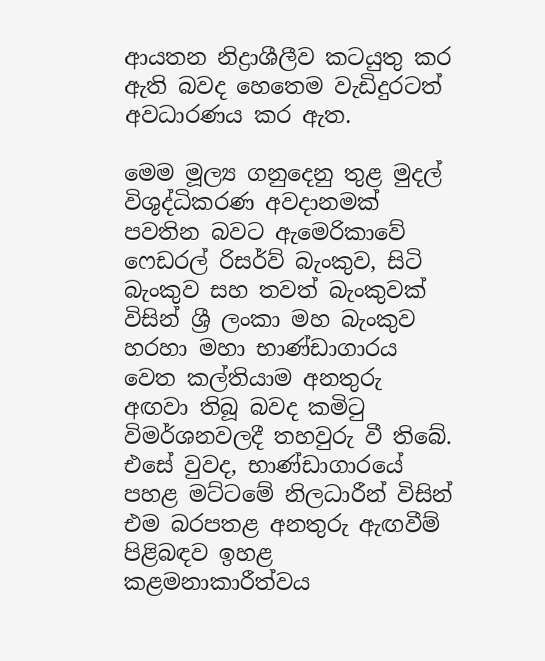ආයතන නිද්‍රාශීලීව කටයුතු කර ඇති බවද හෙතෙම වැඩිදුරටත් අවධාරණය කර ඇත.

මෙම මූල්‍ය ගනුදෙනු තුළ මුදල් විශුද්ධිකරණ අවදානමක් පවතින බවට ඇමෙරිකාවේ ෆෙඩරල් රිසර්ව් බැංකුව, සිටි බැංකුව සහ තවත් බැංකුවක් විසින් ශ්‍රී ලංකා මහ බැංකුව හරහා මහා භාණ්ඩාගාරය වෙත කල්තියාම අනතුරු අඟවා තිබූ බවද කමිටු විමර්ශනවලදී තහවුරු වී තිබේ. එසේ වුවද, භාණ්ඩාගාරයේ පහළ මට්ටමේ නිලධාරීන් විසින් එම බරපතළ අනතුරු ඇඟවීම් පිළිබඳව ඉහළ කළමනාකාරීත්වය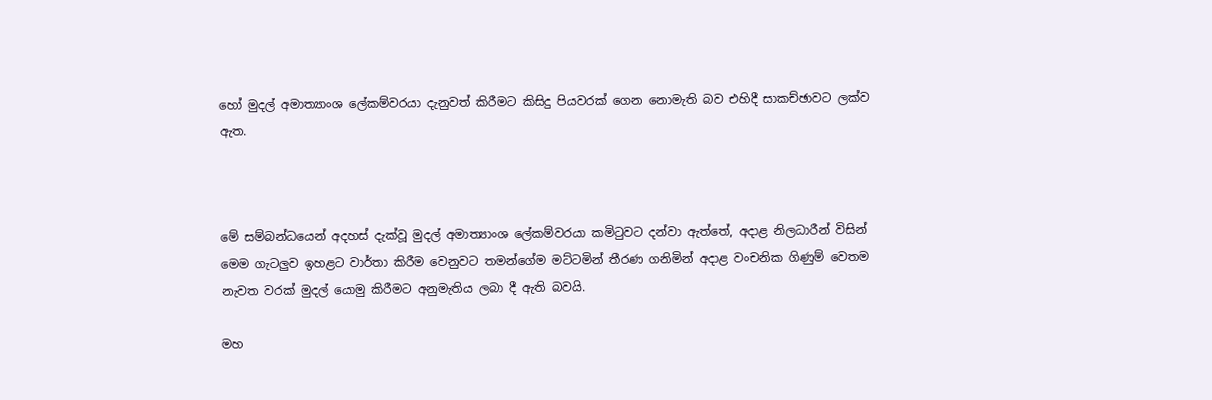හෝ මුදල් අමාත්‍යාංශ ලේකම්වරයා දැනුවත් කිරීමට කිසිදු පියවරක් ගෙන නොමැති බව එහිදී සාකච්ඡාවට ලක්ව ඇත.



මේ සම්බන්ධයෙන් අදහස් දැක්වූ මුදල් අමාත්‍යාංශ ලේකම්වරයා කමිටුවට දන්වා ඇත්තේ, අදාළ නිලධාරීන් විසින් මෙම ගැටලුව ඉහළට වාර්තා කිරීම වෙනුවට තමන්ගේම මට්ටමින් තීරණ ගනිමින් අදාළ වංචනික ගිණුම් වෙතම නැවත වරක් මුදල් යොමු කිරීමට අනුමැතිය ලබා දී ඇති බවයි.

මහ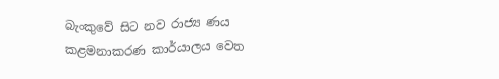බැංකුවේ සිට නව රාජ්‍ය ණය කළමනාකරණ කාර්යාලය වෙත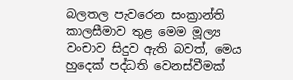බලතල පැවරෙන සංක්‍රාන්ති කාලසීමාව තුළ මෙම මූල්‍ය වංචාව සිදුව ඇති බවත්, මෙය හුදෙක් පද්ධති වෙනස්වීමක්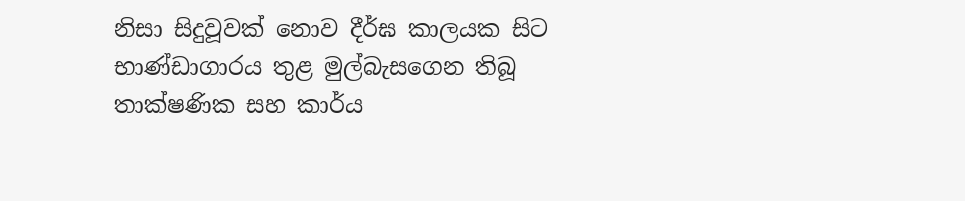නිසා සිදුවූවක් නොව දීර්ඝ කාලයක සිට භාණ්ඩාගාරය තුළ මුල්බැසගෙන තිබූ තාක්ෂණික සහ කාර්ය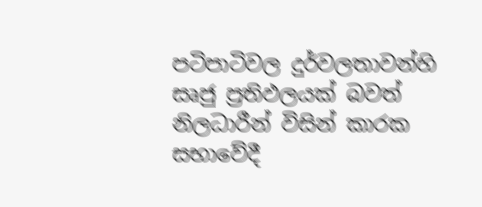පටිපාටිවල දුර්වලතාවන්හි සෘජු ප්‍රතිඵලයක් බවත් නිලධාරීන් විසින් කාරක සභාවේදී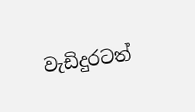වැඩිදුරටත්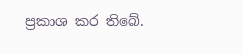ප්‍රකාශ කර තිබේ.